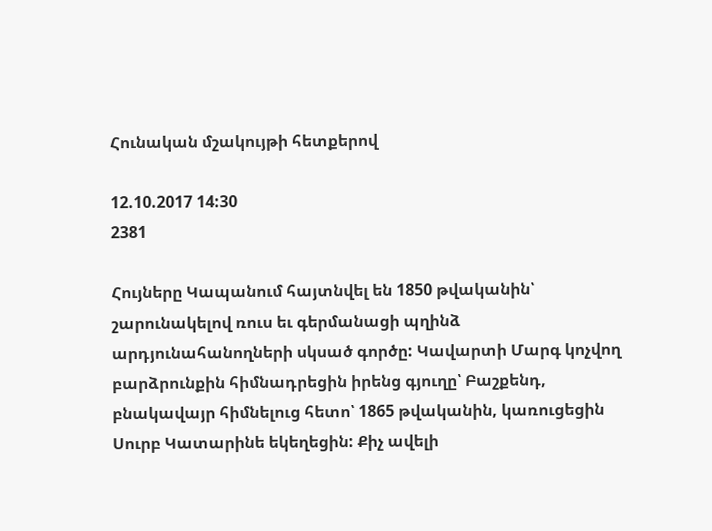Հունական մշակույթի հետքերով

12.10.2017 14:30
2381

Հույները Կապանում հայտնվել են 1850 թվականին՝ շարունակելով ռուս եւ գերմանացի պղինձ արդյունահանողների սկսած գործը: Կավարտի Մարգ կոչվող բարձրունքին հիմնադրեցին իրենց գյուղը՝ Բաշքենդ, բնակավայր հիմնելուց հետո՝ 1865 թվականին, կառուցեցին Սուրբ Կատարինե եկեղեցին: Քիչ ավելի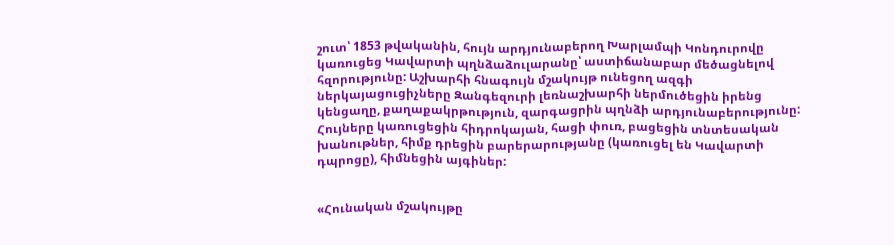շուտ՝ 1853 թվականին, հույն արդյունաբերող Խարլամպի Կոնդուրովը կառուցեց Կավարտի պղնձաձուլարանը՝ աստիճանաբար մեծացնելով հզորությունը: Աշխարհի հնագույն մշակույթ ունեցող ազգի ներկայացուցիչները Զանգեզուրի լեռնաշխարհի ներմուծեցին իրենց կենցաղը, քաղաքակրթություն, զարգացրին պղնձի արդյունաբերությունը: Հույները կառուցեցին հիդրոկայան, հացի փուռ, բացեցին տնտեսական խանութներ, հիմք դրեցին բարերարությանը (կառուցել են Կավարտի դպրոցը), հիմնեցին այգիներ:


«Հունական մշակույթը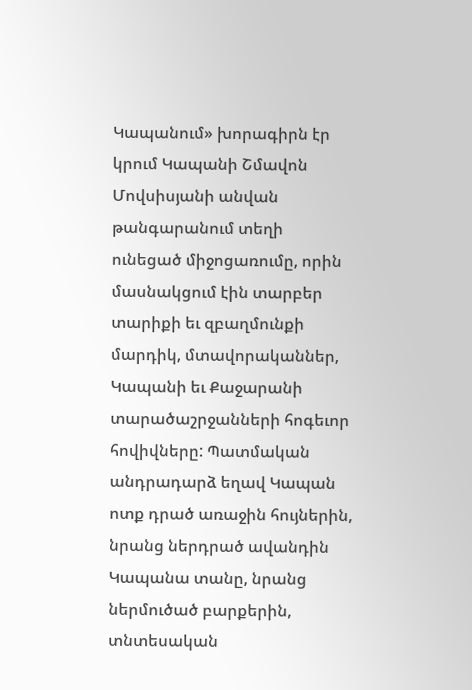Կապանում» խորագիրն էր կրում Կապանի Շմավոն Մովսիսյանի անվան թանգարանում տեղի ունեցած միջոցառումը, որին մասնակցում էին տարբեր տարիքի եւ զբաղմունքի մարդիկ, մտավորականներ, Կապանի եւ Քաջարանի տարածաշրջանների հոգեւոր հովիվները: Պատմական անդրադարձ եղավ Կապան ոտք դրած առաջին հույներին, նրանց ներդրած ավանդին Կապանա տանը, նրանց ներմուծած բարքերին, տնտեսական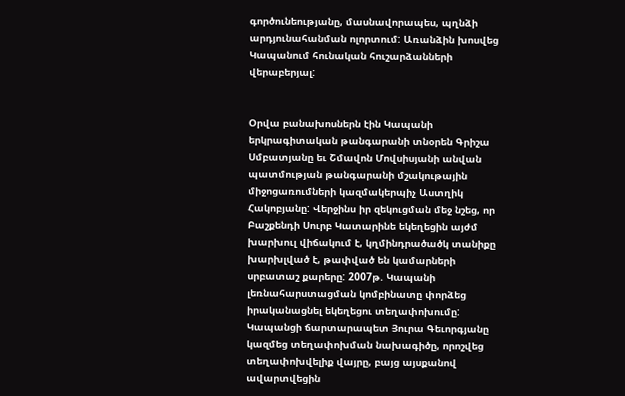գործունեությանը, մասնավորապես, պղնձի արդյունահանման ոլորտում: Առանձին խոսվեց Կապանում հունական հուշարձանների վերաբերյալ:


Օրվա բանախոսներն էին Կապանի երկրագիտական թանգարանի տնօրեն Գրիշա Սմբատյանը եւ Շմավոն Մովսիսյանի անվան պատմության թանգարանի մշակութային միջոցառումների կազմակերպիչ Աստղիկ Հակոբյանը: Վերջինս իր զեկուցման մեջ նշեց, որ Բաշքենդի Սուրբ Կատարինե եկեղեցին այժմ խարխուլ վիճակում է, կղմինդրածածկ տանիքը խարխլված է, թափված են կամարների սրբատաշ քարերը: 2007թ. Կապանի լեռնահարստացման կոմբինատը փորձեց իրականացնել եկեղեցու տեղափոխումը: Կապանցի ճարտարապետ Յուրա Գեւորգյանը կազմեց տեղափոխման նախագիծը, որոշվեց տեղափոխվելիք վայրը, բայց այսքանով ավարտվեցին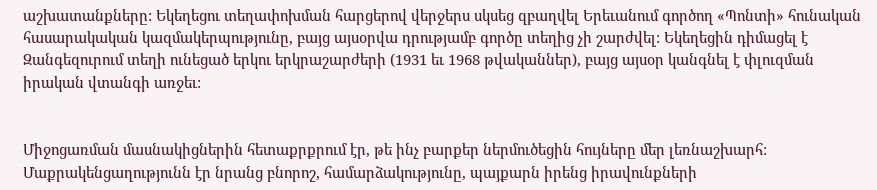աշխատանքները: Եկեղեցու տեղափոխման հարցերով վերջերս սկսեց զբաղվել Երեւանում գործող «Պոնտի» հունական հասարակական կազմակերպությունը, բայց այսօրվա դրությամբ գործը տեղից չի շարժվել: Եկեղեցին դիմացել է Զանգեզուրում տեղի ունեցած երկու երկրաշարժերի (1931 եւ 1968 թվականներ), բայց այսօր կանգնել է փլուզման իրական վտանգի առջեւ:


Միջոցառման մասնակիցներին հետաքրքրում էր, թե ինչ բարքեր ներմուծեցին հույները մեր լեռնաշխարհ: Մաքրակենցաղությունն էր նրանց բնորոշ, համարձակությունը, պայքարն իրենց իրավունքների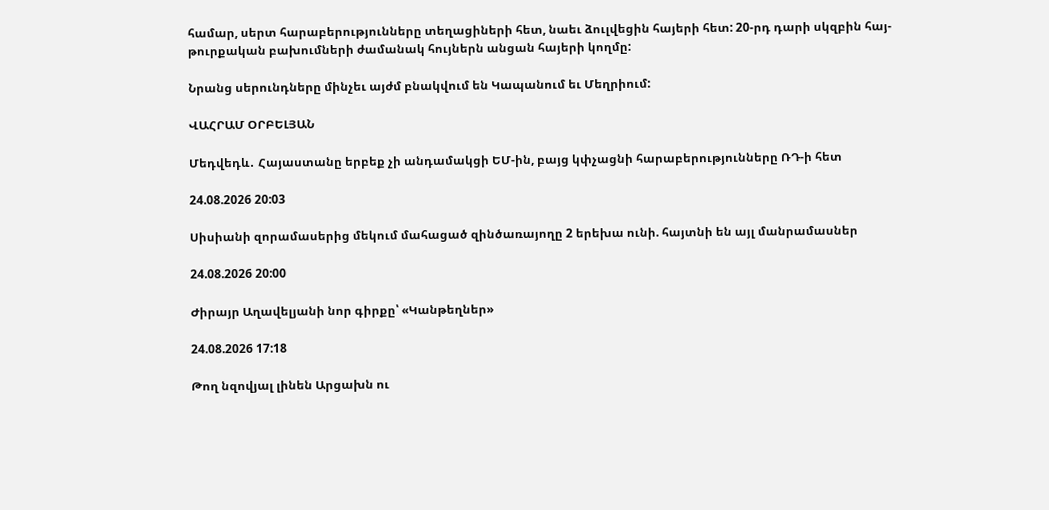համար, սերտ հարաբերությունները տեղացիների հետ, նաեւ ձուլվեցին հայերի հետ: 20-րդ դարի սկզբին հայ-թուրքական բախումների ժամանակ հույներն անցան հայերի կողմը:

Նրանց սերունդները մինչեւ այժմ բնակվում են Կապանում եւ Մեղրիում:

ՎԱՀՐԱՄ ՕՐԲԵԼՅԱՆ

Մեդվեդև․ Հայաստանը երբեք չի անդամակցի ԵՄ-ին, բայց կփչացնի հարաբերությունները ՌԴ-ի հետ

24.08.2026 20:03

Սիսիանի զորամասերից մեկում մահացած զինծառայողը 2 երեխա ունի. հայտնի են այլ մանրամասներ

24.08.2026 20:00

Ժիրայր Աղավելյանի նոր գիրքը՝ «Կանթեղներ»

24.08.2026 17:18

Թող նզովյալ լինեն Արցախն ու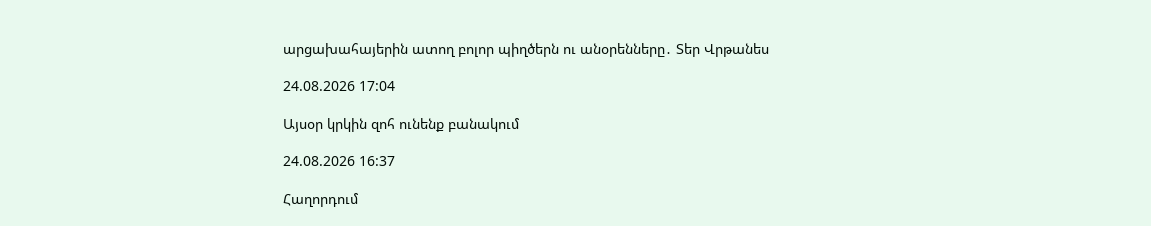արցախահայերին ատող բոլոր պիղծերն ու անօրենները․ Տեր Վրթանես

24.08.2026 17:04

Այսօր կրկին զոհ ունենք բանակում

24.08.2026 16:37

Հաղորդում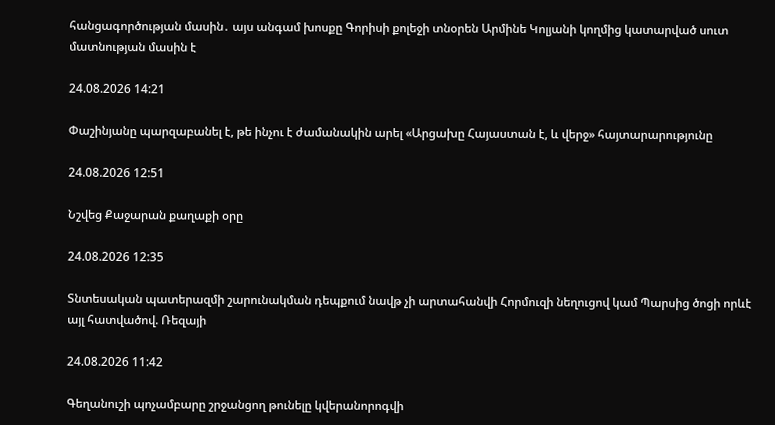հանցագործության մասին․ այս անգամ խոսքը Գորիսի քոլեջի տնօրեն Արմինե Կոլյանի կողմից կատարված սուտ մատնության մասին է

24.08.2026 14:21

Փաշինյանը պարզաբանել է, թե ինչու է ժամանակին արել «Արցախը Հայաստան է, և վերջ» հայտարարությունը

24.08.2026 12:51

Նշվեց Քաջարան քաղաքի օրը

24.08.2026 12:35

Տնտեսական պատերազմի շարունակման դեպքում նավթ չի արտահանվի Հորմուզի նեղուցով կամ Պարսից ծոցի որևէ այլ հատվածով. Ռեզայի

24.08.2026 11:42

Գեղանուշի պոչամբարը շրջանցող թունելը կվերանորոգվի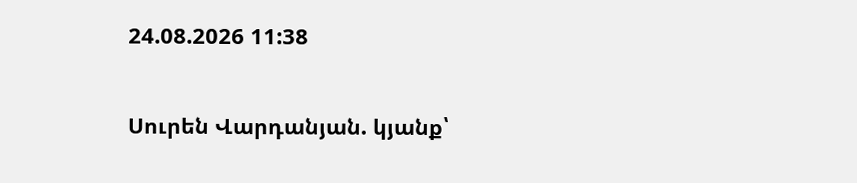24.08.2026 11:38

Սուրեն Վարդանյան. կյանք՝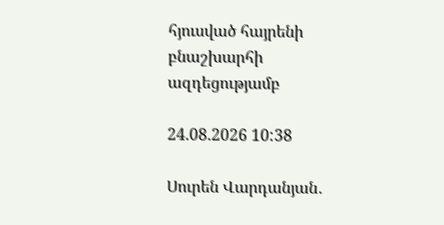հյուսված հայրենի բնաշխարհի ազդեցությամբ

24.08.2026 10:38

Սուրեն Վարդանյան․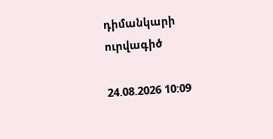դիմանկարի ուրվագիծ

24.08.2026 10:09